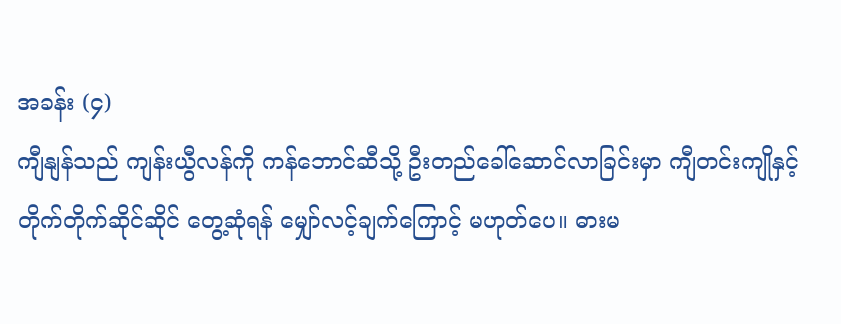အခန်း (၄)
ကျီနျန်သည် ကျန်းယွီလန်ကို ကန်ဘောင်ဆီသို့ ဦးတည်ခေါ်ဆောင်လာခြင်းမှာ ကျီတင်းကျိုနှင့် တိုက်တိုက်ဆိုင်ဆိုင် တွေ့ဆုံရန် မျှော်လင့်ချက်ကြောင့် မဟုတ်ပေ။ ဓားမ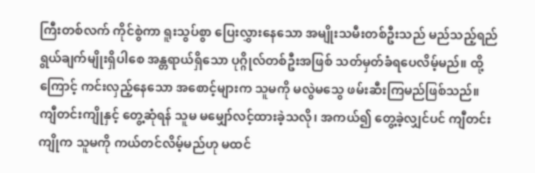ကြီးတစ်လက် ကိုင်စွဲကာ ရူးသွပ်စွာ ပြေးလွှားနေသော အမျိုးသမီးတစ်ဦးသည် မည်သည့်ရည်ရွယ်ချက်မျိုးရှိပါစေ အန္တရာယ်ရှိသော ပုဂ္ဂိုလ်တစ်ဦးအဖြစ် သတ်မှတ်ခံရပေလိမ့်မည်။ ထို့ကြောင့် ကင်းလှည့်နေသော အစောင့်များက သူမကို မလွဲမသွေ ဖမ်းဆီးကြမည်ဖြစ်သည်။
ကျီတင်းကျိုနှင့် တွေ့ဆုံရန် သူမ မမျှော်လင့်ထားခဲ့သလို၊ အကယ်၍ တွေ့ခဲ့လျှင်ပင် ကျီတင်းကျိုက သူမကို ကယ်တင်လိမ့်မည်ဟု မထင်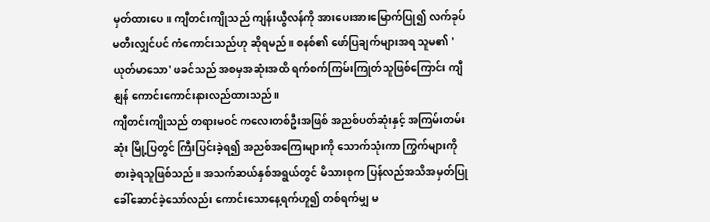မှတ်ထားပေ။ ကျီတင်းကျိုသည် ကျန်းယွီလန်ကို အားပေးအားမြောက်ပြု၍ လက်ခုပ်မတီးလျှင်ပင် ကံကောင်းသည်ဟု ဆိုရမည်။ စနစ်၏ ဖော်ပြချက်များအရ သူမ၏ 'ယုတ်မာသော' ဖခင်သည် အစမှအဆုံးအထိ ရက်စက်ကြမ်းကြုတ်သူဖြစ်ကြောင်း ကျီနျန် ကောင်းကောင်းနားလည်ထားသည်။
ကျီတင်းကျိုသည် တရားမဝင် ကလေးတစ်ဦးအဖြစ် အညစ်ပတ်ဆုံးနှင့် အကြမ်းတမ်းဆုံး မြို့ပြတွင် ကြီးပြင်းခဲ့ရ၍ အညစ်အကြေးများကို သောက်သုံးကာ ကြွက်များကို စားခဲ့ရသူဖြစ်သည်။ အသက်ဆယ်နှစ်အရွယ်တွင် မိသားစုက ပြန်လည်အသိအမှတ်ပြု ခေါ်ဆောင်ခဲ့သော်လည်း ကောင်းသောနေ့ရက်ဟူ၍ တစ်ရက်မျှ မ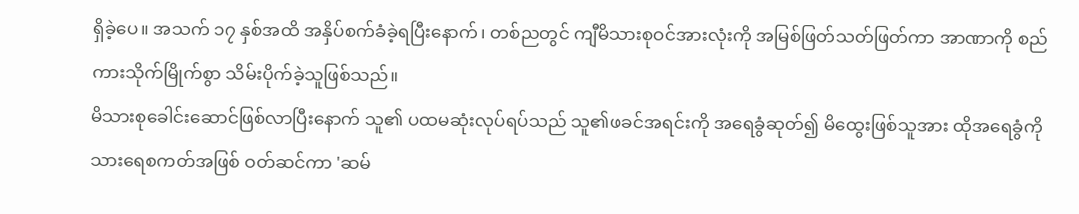ရှိခဲ့ပေ။ အသက် ၁၇ နှစ်အထိ အနှိပ်စက်ခံခဲ့ရပြီးနောက်၊ တစ်ညတွင် ကျီမိသားစုဝင်အားလုံးကို အမြစ်ဖြတ်သတ်ဖြတ်ကာ အာဏာကို စည်ကားသိုက်မြိုက်စွာ သိမ်းပိုက်ခဲ့သူဖြစ်သည်။
မိသားစုခေါင်းဆောင်ဖြစ်လာပြီးနောက် သူ၏ ပထမဆုံးလုပ်ရပ်သည် သူ၏ဖခင်အရင်းကို အရေခွံဆုတ်၍ မိထွေးဖြစ်သူအား ထိုအရေခွံကို သားရေစကတ်အဖြစ် ဝတ်ဆင်ကာ 'ဆမ်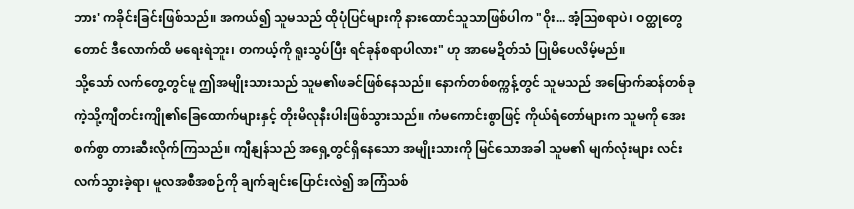ဘား' ကခိုင်းခြင်းဖြစ်သည်။ အကယ်၍ သူမသည် ထိုပုံပြင်များကို နားထောင်သူသာဖြစ်ပါက "ဝိုး... အံ့ဩစရာပဲ၊ ဝတ္ထုတွေတောင် ဒီလောက်ထိ မရေးရဲဘူး၊ တကယ့်ကို ရူးသွပ်ပြီး ရင်ခုန်စရာပါလား" ဟု အာမေဍိတ်သံ ပြုမိပေလိမ့်မည်။
သို့သော် လက်တွေ့တွင်မူ ဤအမျိုးသားသည် သူမ၏ဖခင်ဖြစ်နေသည်။ နောက်တစ်စက္ကန့်တွင် သူမသည် အမြောက်ဆန်တစ်ခုကဲ့သို့ကျီတင်းကျို၏ခြေထောက်များနှင့် တိုးမိလုနီးပါးဖြစ်သွားသည်။ ကံမကောင်းစွာဖြင့် ကိုယ်ရံတော်များက သူမကို အေးစက်စွာ တားဆီးလိုက်ကြသည်။ ကျီနျန်သည် အရှေ့တွင်ရှိနေသော အမျိုးသားကို မြင်သောအခါ သူမ၏ မျက်လုံးများ လင်းလက်သွားခဲ့ရာ၊ မူလအစီအစဉ်ကို ချက်ချင်းပြောင်းလဲ၍ အကြံသစ်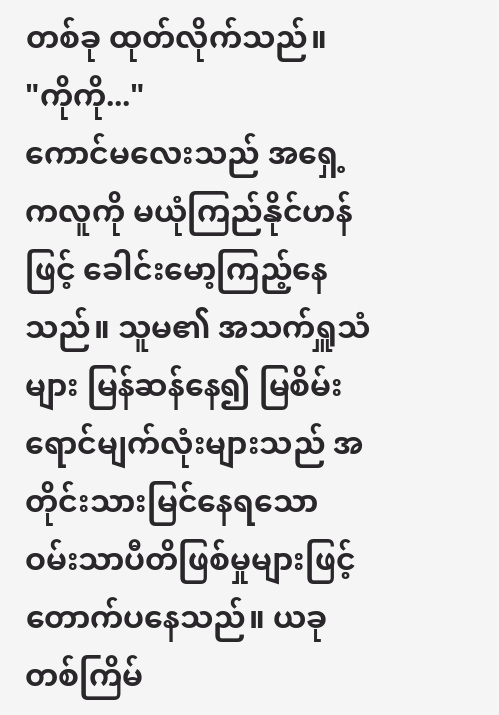တစ်ခု ထုတ်လိုက်သည်။
"ကိုကို..."
ကောင်မလေးသည် အရှေ့ကလူကို မယုံကြည်နိုင်ဟန်ဖြင့် ခေါင်းမော့ကြည့်နေသည်။ သူမ၏ အသက်ရှူသံများ မြန်ဆန်နေ၍ မြစိမ်းရောင်မျက်လုံးများသည် အတိုင်းသားမြင်နေရသော ဝမ်းသာပီတိဖြစ်မှုများဖြင့် တောက်ပနေသည်။ ယခုတစ်ကြိမ်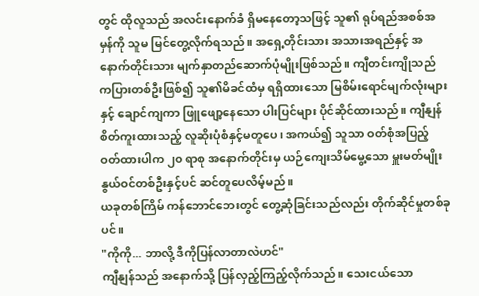တွင် ထိုလူသည် အလင်းနောက်ခံ ရှိမနေတော့သဖြင့် သူ၏ ရုပ်ရည်အစစ်အမှန်ကို သူမ မြင်တွေ့လိုက်ရသည်။ အရှေ့တိုင်းသား အသားအရည်နှင့် အနောက်တိုင်းသား မျက်နှာတည်ဆောက်ပုံမျိုးဖြစ်သည်။ ကျီတင်းကျိုသည် ကပြားတစ်ဦးဖြစ်၍ သူ၏မိခင်ထံမှ ရရှိထားသော မြစိမ်းရောင်မျက်လုံးများနှင့် ချောင်ကျကာ ဖြူဖျော့နေသော ပါးပြင်များ ပိုင်ဆိုင်ထားသည်။ ကျီနျန် စိတ်ကူးထားသည့် လူဆိုးပုံစံနှင့်မတူပေ၊ အကယ်၍ သူသာ ဝတ်စုံအပြည့် ဝတ်ထားပါက ၂၀ ရာစု အနောက်တိုင်းမှ ယဉ်ကျေးသိမ်မွေ့သော မှူးမတ်မျိုးနွယ်ဝင်တစ်ဦးနှင့်ပင် ဆင်တူပေလိမ့်မည်။
ယခုတစ်ကြိမ် ကန်ဘောင်ဘေးတွင် တွေ့ဆုံခြင်းသည်လည်း တိုက်ဆိုင်မှုတစ်ခုပင်။
"ကိုကို... ဘာလို့ ဒီကိုပြန်လာတာလဲဟင်"
ကျီနျန်သည် အနောက်သို့ ပြန်လှည့်ကြည့်လိုက်သည်။ သေးငယ်သော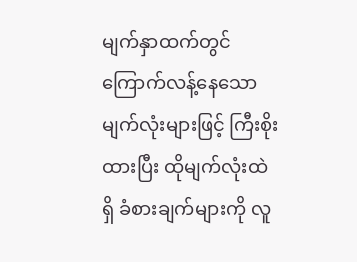မျက်နှာထက်တွင် ကြောက်လန့်နေသော မျက်လုံးများဖြင့် ကြီးစိုးထားပြီး ထိုမျက်လုံးထဲရှိ ခံစားချက်များကို လူ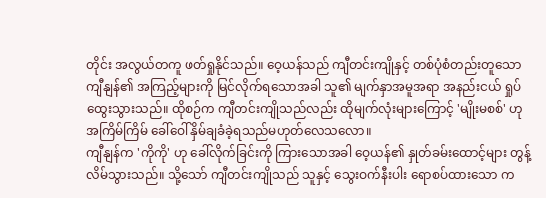တိုင်း အလွယ်တကူ ဖတ်ရှုနိုင်သည်။ ဝေ့ယန်သည် ကျီတင်းကျိုနှင့် တစ်ပုံစံတည်းတူသော ကျီနျန်၏ အကြည့်များကို မြင်လိုက်ရသောအခါ သူ၏ မျက်နှာအမူအရာ အနည်းငယ် ရှုပ်ထွေးသွားသည်။ ထိုစဉ်က ကျီတင်းကျိုသည်လည်း ထိုမျက်လုံးများကြောင့် 'မျိုးမစစ်' ဟု အကြိမ်ကြိမ် ခေါ်ဝေါ်နှိမ်ချခံခဲ့ရသည်မဟုတ်လေသလော။
ကျီနျန်က 'ကိုကို' ဟု ခေါ်လိုက်ခြင်းကို ကြားသောအခါ ဝေ့ယန်၏ နှုတ်ခမ်းထောင့်များ တွန့်လိမ်သွားသည်။ သို့သော် ကျီတင်းကျိုသည် သူနှင့် သွေးဝက်နီးပါး ရောစပ်ထားသော က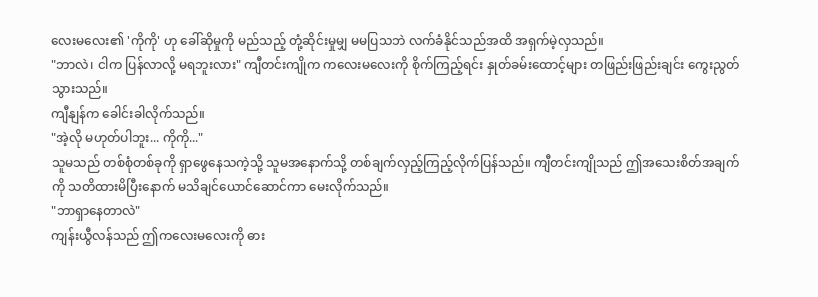လေးမလေး၏ 'ကိုကို' ဟု ခေါ်ဆိုမှုကို မည်သည့် တုံ့ဆိုင်းမှုမျှ မမပြသဘဲ လက်ခံနိုင်သည်အထိ အရှက်မဲ့လှသည်။
"ဘာလဲ၊ ငါက ပြန်လာလို့ မရဘူးလား" ကျီတင်းကျိုက ကလေးမလေးကို စိုက်ကြည့်ရင်း နှုတ်ခမ်းထောင့်များ တဖြည်းဖြည်းချင်း ကွေးညွတ်သွားသည်။
ကျီနျန်က ခေါင်းခါလိုက်သည်။
"အဲ့လို မဟုတ်ပါဘူး... ကိုကို..."
သူမသည် တစ်စုံတစ်ခုကို ရှာဖွေနေသကဲ့သို့ သူမအနောက်သို့ တစ်ချက်လှည့်ကြည့်လိုက်ပြန်သည်။ ကျီတင်းကျိုသည် ဤအသေးစိတ်အချက်ကို သတိထားမိပြီးနောက် မသိချင်ယောင်ဆောင်ကာ မေးလိုက်သည်။
"ဘာရှာနေတာလဲ"
ကျန်းယွီလန်သည် ဤကလေးမလေးကို ဓား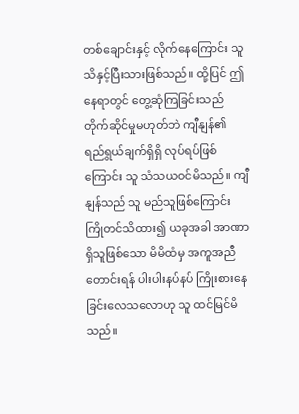တစ်ချောင်းနှင့် လိုက်နေကြောင်း သူ သိနှင့်ပြီးသားဖြစ်သည်။ ထို့ပြင် ဤနေရာတွင် တွေ့ဆုံကြခြင်းသည် တိုက်ဆိုင်မှုမဟုတ်ဘဲ ကျီနျန်၏ ရည်ရွယ်ချက်ရှိရှိ လုပ်ရပ်ဖြစ်ကြောင်း သူ သံသယဝင်မိသည်။ ကျီနျန်သည် သူ မည်သူဖြစ်ကြောင်း ကြိုတင်သိထား၍ ယခုအခါ အာဏာရှိသူဖြစ်သော မိမိထံမှ အကူအညီတောင်းရန် ပါးပါးနပ်နပ် ကြိုးစားနေခြင်းလေသလောဟု သူ ထင်မြင်မိသည်။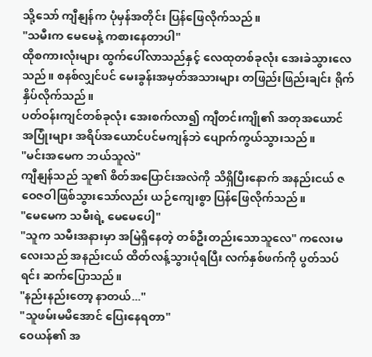သို့သော် ကျီနျန်က ပုံမှန်အတိုင်း ပြန်ဖြေလိုက်သည်။
"သမီးက မေမေနဲ့ ကစားနေတာပါ"
ထိုစကားလုံးများ ထွက်ပေါ်လာသည်နှင့် လေထုတစ်ခုလုံး အေးခဲသွားလေသည်။ စနစ်လျှင်ပင် မေးခွန်းအမှတ်အသားများ တဖြည်းဖြည်းချင်း ရိုက်နှိပ်လိုက်သည်။
ပတ်ဝန်းကျင်တစ်ခုလုံး အေးစက်လာ၍ ကျီတင်းကျို၏ အတုအယောင် အပြုံးများ အရိပ်အယောင်ပင်မကျန်ဘဲ ပျောက်ကွယ်သွားသည်။
"မင်းအမေက ဘယ်သူလဲ"
ကျီနျန်သည် သူ၏ စိတ်အပြောင်းအလဲကို သိရှိပြီးနောက် အနည်းငယ် ဇဝေဇဝါဖြစ်သွားသော်လည်း ယဉ်ကျေးစွာ ပြန်ဖြေလိုက်သည်။
"မေမေက သမီးရဲ့ မေမေပေါ့"
"သူက သမီးအနားမှာ အမြဲရှိနေတဲ့ တစ်ဦးတည်းသောသူလေ" ကလေးမလေးသည် အနည်းငယ် ထိတ်လန့်သွားပုံရပြီး လက်နှစ်ဖက်ကို ပွတ်သပ်ရင်း ဆက်ပြောသည်။
"နည်းနည်းတော့ နာတယ်..."
"သူဖမ်းမမိအောင် ပြေးနေရတာ"
ဝေယန်၏ အ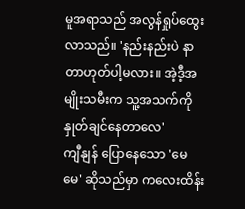မူအရာသည် အလွန်ရှုပ်ထွေးလာသည်။ 'နည်းနည်းပဲ နာတာဟုတ်ပါ့မလား။ အဲ့ဒီ့အမျိုးသမီးက သူ့အသက်ကို နှုတ်ချင်နေတာလေ'
ကျီနျန် ပြောနေသော 'မေမေ' ဆိုသည်မှာ ကလေးထိန်း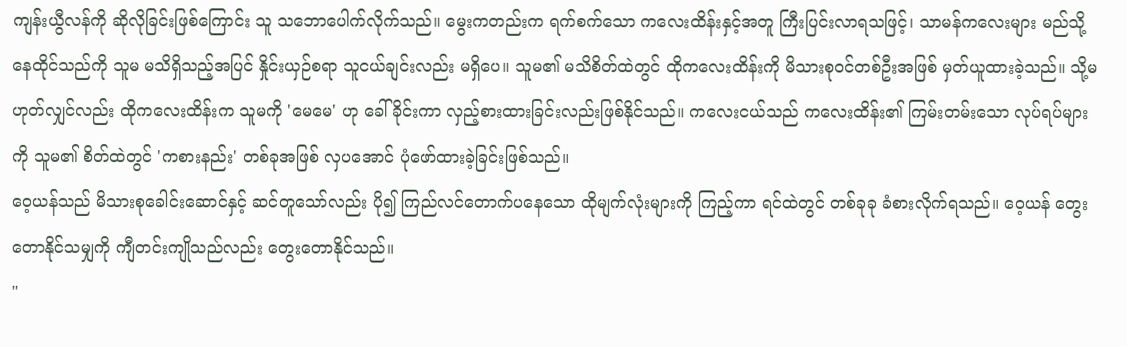ကျန်းယွီလန်ကို ဆိုလိုခြင်းဖြစ်ကြောင်း သူ သဘောပေါက်လိုက်သည်။ မွေးကတည်းက ရက်စက်သော ကလေးထိန်းနှင့်အတူ ကြီးပြင်းလာရသဖြင့်၊ သာမန်ကလေးများ မည်သို့နေထိုင်သည်ကို သူမ မသိရှိသည့်အပြင် နှိုင်းယှဉ်စရာ သူငယ်ချင်းလည်း မရှိပေ။ သူမ၏ မသိစိတ်ထဲတွင် ထိုကလေးထိန်းကို မိသားစုဝင်တစ်ဦးအဖြစ် မှတ်ယူထားခဲ့သည်။ သို့မဟုတ်လျှင်လည်း ထိုကလေးထိန်းက သူမကို 'မေမေ' ဟု ခေါ်ခိုင်းကာ လှည့်စားထားခြင်းလည်းဖြစ်နိုင်သည်။ ကလေးငယ်သည် ကလေးထိန်း၏ ကြမ်းတမ်းသော လုပ်ရပ်များကို သူမ၏ စိတ်ထဲတွင် 'ကစားနည်း' တစ်ခုအဖြစ် လှပအောင် ပုံဖော်ထားခဲ့ခြင်းဖြစ်သည်။
ဝေ့ယန်သည် မိသားစုခေါင်းဆောင်နှင့် ဆင်တူသော်လည်း ပို၍ ကြည်လင်တောက်ပနေသော ထိုမျက်လုံးများကို ကြည့်ကာ ရင်ထဲတွင် တစ်ခုခု ခံစားလိုက်ရသည်။ ဝေ့ယန် တွေးတောနိုင်သမျှကို ကျီတင်းကျိုသည်လည်း တွေးတောနိုင်သည်။
"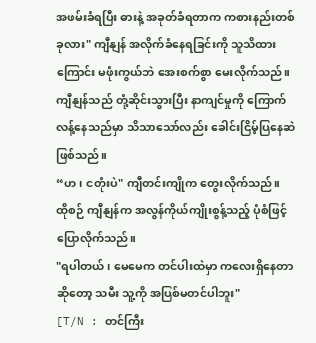အဖမ်းခံရပြီး ဓားနဲ့ အခုတ်ခံရတာက ကစားနည်းတစ်ခုလား" ကျီနျန် အလိုက်ခံနေရခြင်းကို သူသိထားကြောင်း မဖုံးကွယ်ဘဲ အေးစက်စွာ မေးလိုက်သည်။ ကျီနျန်သည် တုံ့ဆိုင်းသွားပြီး နာကျင်မှုကို ကြောက်လန့်နေသည်မှာ သိသာသော်လည်း ခေါင်းငြိမ့်ပြနေဆဲဖြစ်သည်။
“ဟ၊ ငတုံးပဲ" ကျီတင်းကျိုက တွေးလိုက်သည်။
ထိုစဉ် ကျီနျန်က အလွန်ကိုယ်ကျိုးစွန့်သည့် ပုံစံဖြင့် ပြောလိုက်သည်။
"ရပါတယ်၊ မေမေက တင်ပါးထဲမှာ ကလေးရှိနေတာဆိုတော့ သမီး သူ့ကို အပြစ်မတင်ပါဘူး"
[T/N : တင်ကြီး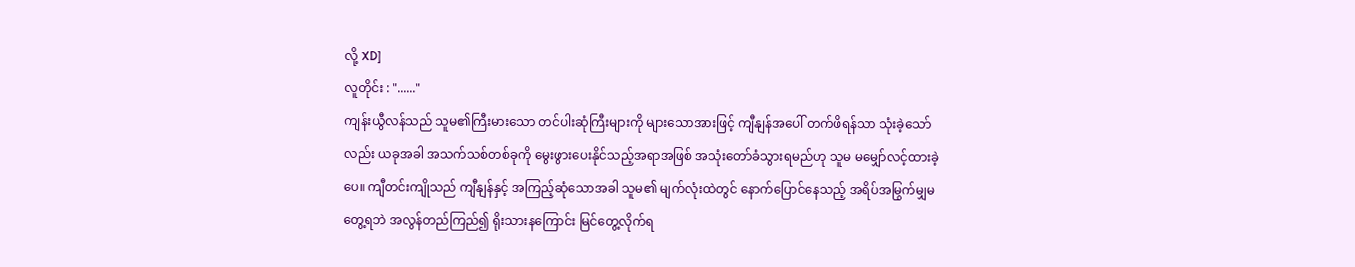လို့ XD]
လူတိုင်း : "......"
ကျန်းယွီလန်သည် သူမ၏ကြီးမားသော တင်ပါးဆုံကြီးများကို များသောအားဖြင့် ကျီနျန်အပေါ် တက်ဖိရန်သာ သုံးခဲ့သော်လည်း ယခုအခါ အသက်သစ်တစ်ခုကို မွေးဖွားပေးနိုင်သည့်အရာအဖြစ် အသုံးတော်ခံသွားရမည်ဟု သူမ မမျှော်လင့်ထားခဲ့ပေ။ ကျီတင်းကျိုသည် ကျီနျန်နှင့် အကြည့်ဆုံသောအခါ သူမ၏ မျက်လုံးထဲတွင် နောက်ပြောင်နေသည့် အရိပ်အမြွက်မျှမတွေ့ရဘဲ အလွန်တည်ကြည်၍ ရိုးသားနကြောင်း မြင်တွေ့လိုက်ရ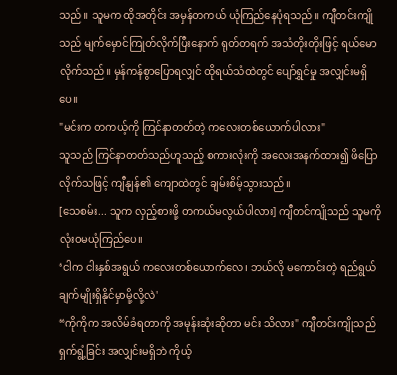သည်။ သူမက ထိုအတိုင်း အမှန်တကယ် ယုံကြည်နေပုံရသည်။ ကျီတင်းကျိုသည် မျက်မှောင်ကြုတ်လိုက်ပြီးနောက် ရုတ်တရက် အသံတိုးတိုးဖြင့် ရယ်မောလိုက်သည်။ မှန်ကန်စွာပြောရလျှင် ထိုရယ်သံထဲတွင် ပျော်ရွှင်မှု အလျှင်းမရှိပေ။
"မင်းက တကယ့်ကို ကြင်နာတတ်တဲ့ ကလေးတစ်ယောက်ပါလား"
သူသည် ကြင်နာတတ်သည်ဟူသည့် စကားလုံးကို အလေးအနက်ထား၍ ဖိပြောလိုက်သဖြင့် ကျီနျန်၏ ကျောထဲတွင် ချမ်းစိမ့်သွားသည်။
[သေစမ်း... သူက လှည့်စားဖို့ တကယ်မလွယ်ပါလား] ကျီတင်ကျိုသည် သူမကို လုံးဝမယုံကြည်ပေ။
‘ငါက ငါးနှစ်အရွယ် ကလေးတစ်ယောက်လေ၊ ဘယ်လို မကောင်းတဲ့ ရည်ရွယ်ချက်မျိုးရှိနိုင်မှာမို့လို့လဲ'
“ကိုကိုက အလိမ်ခံရတာကို အမုန်းဆုံးဆိုတာ မင်း သိလား" ကျီတင်းကျိုသည် ရှက်ရွံ့ခြင်း အလျှင်းမရှိဘဲ ကိုယ့်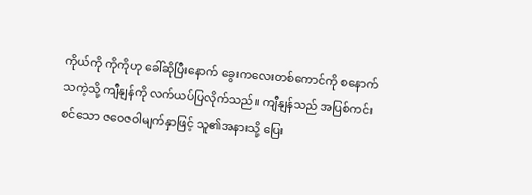ကိုယ်ကို ကိုကိုဟု ခေါ်ဆိုပြီးနောက် ခွေးကလေးတစ်ကောင်ကို စနောက်သကဲ့သို့ ကျီနျန်ကို လက်ယပ်ပြလိုက်သည်။ ကျီနျန်သည် အပြစ်ကင်းစင်သော ဇဝေဇဝါမျက်နှာဖြင့် သူ၏အနားသို့ ပြေး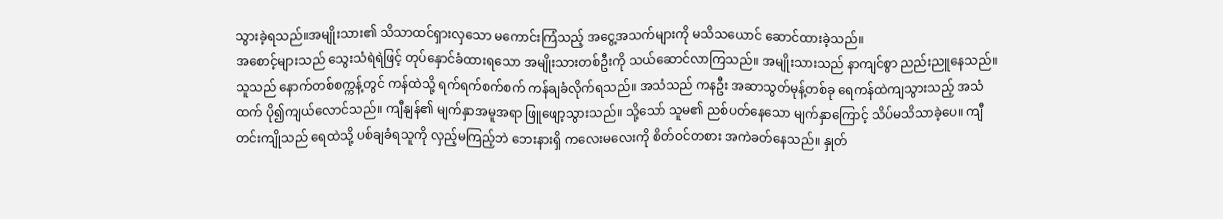သွားခဲ့ရသည်။အမျိုးသား၏ သိသာထင်ရှားလှသော မကောင်းကြံသည့် အငွေ့အသက်များကို မသိသယောင် ဆောင်ထားခဲ့သည်။
အစောင့်များသည် သွေးသံရဲရဲဖြင့် တုပ်နှောင်ခံထားရသော အမျိုးသားတစ်ဦးကို သယ်ဆောင်လာကြသည်။ အမျိုးသားသည် နာကျင်စွာ ညည်းညူနေသည်။ သူသည် နောက်တစ်စက္ကန့်တွင် ကန်ထဲသို့ ရက်ရက်စက်စက် ကန်ချခံလိုက်ရသည်။ အသံသည် ကနဦး အဆာသွတ်မုန့်တစ်ခု ရေကန်ထဲကျသွားသည့် အသံထက် ပို၍ကျယ်လောင်သည်။ ကျီနျန်၏ မျက်နှာအမူအရာ ဖြူဖျော့သွားသည်။ သို့သော် သူမ၏ ညစ်ပတ်နေသော မျက်နှာကြောင့် သိပ်မသိသာခဲ့ပေ။ ကျီတင်းကျိုသည် ရေထဲသို့ ပစ်ချခံရသူကို လှည့်မကြည့်ဘဲ ဘေးနားရှိ ကလေးမလေးကို စိတ်ဝင်တစား အကဲခတ်နေသည်။ နှုတ်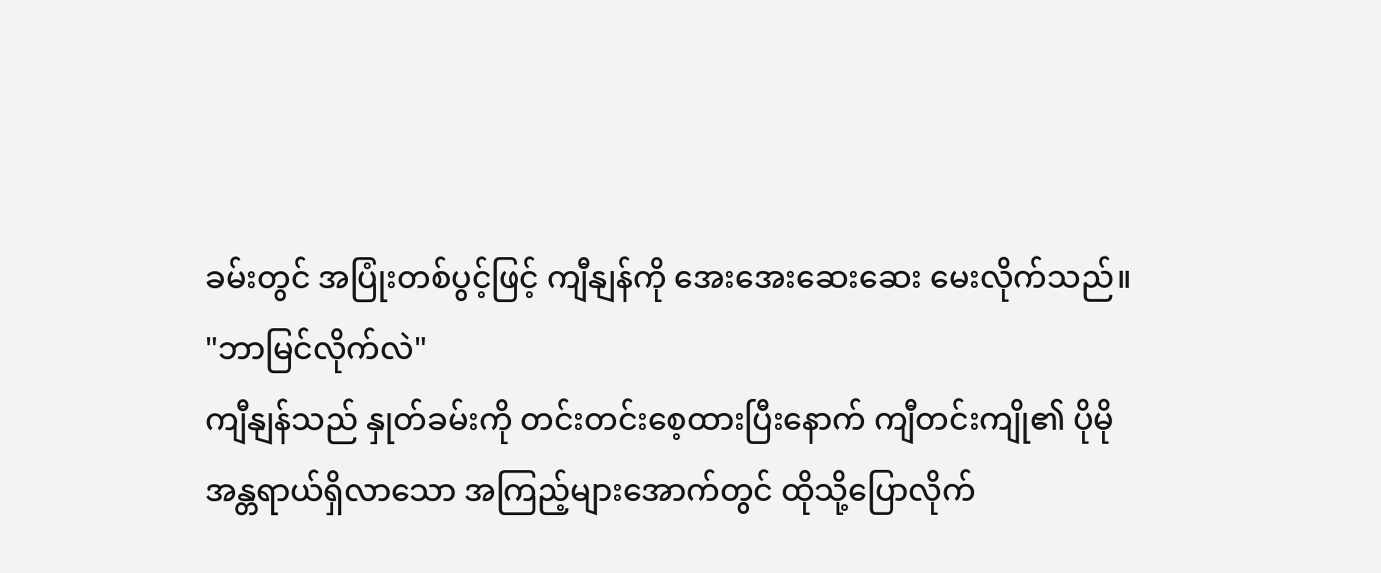ခမ်းတွင် အပြုံးတစ်ပွင့်ဖြင့် ကျီနျန်ကို အေးအေးဆေးဆေး မေးလိုက်သည်။
"ဘာမြင်လိုက်လဲ"
ကျီနျန်သည် နှုတ်ခမ်းကို တင်းတင်းစေ့ထားပြီးနောက် ကျီတင်းကျို၏ ပိုမိုအန္တရာယ်ရှိလာသော အကြည့်များအောက်တွင် ထိုသို့ပြောလိုက်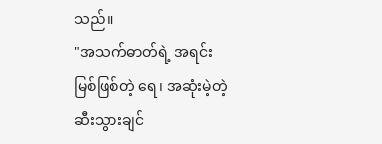သည်။
"အသက်ဓာတ်ရဲ့ အရင်းမြစ်ဖြစ်တဲ့ ရေ၊ အဆုံးမဲ့တဲ့ ဆီးသွားချင်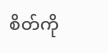စိတ်ကို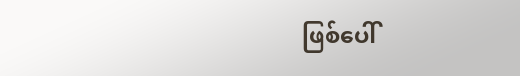ဖြစ်ပေါ်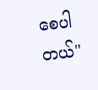စေပါတယ်"